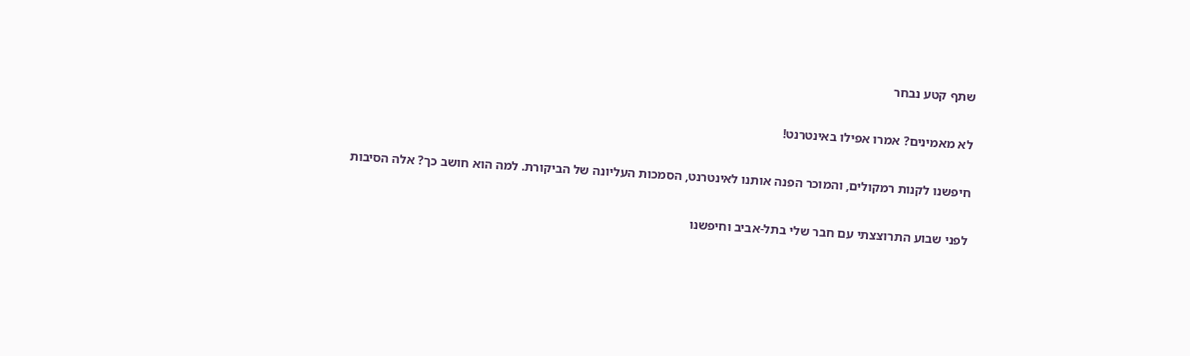שתף קטע נבחר

לא מאמינים? אמרו אפילו באינטרנט!

חיפשנו לקנות רמקולים, והמוכר הפנה אותנו לאינטרנט, הסמכות העליונה של הביקורת. למה הוא חושב כך? אלה הסיבות

לפני שבוע התרוצצתי עם חבר שלי בתל-אביב וחיפשנו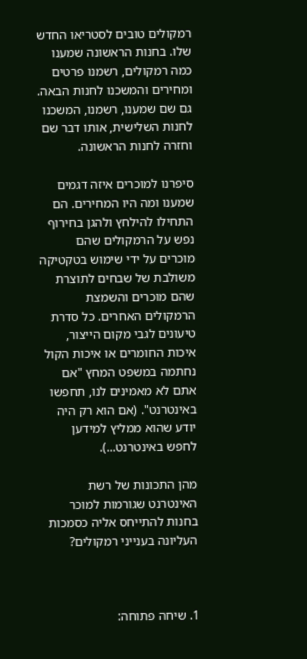רמקולים טובים לסטריאו החדש שלו. בחנות הראשונה שמענו כמה רמקולים, רשמנו פרטים ומחירים והמשכנו לחנות הבאה. גם שם שמענו, רשמנו, המשכנו לחנות השלישית, אותו דבר שם וחזרה לחנות הראשונה.

סיפרנו למוכרים איזה דגמים שמענו ומה היו המחירים. הם התחילו להילחץ ולהגן בחירוף נפש על הרמקולים שהם מוכרים על ידי שימוש בטקטיקה משולבת של שבחים לתוצרת שהם מוכרים והשמצת הרמקולים האחרים. כל סדרת טיעונים לגבי מקום הייצור, איכות החומרים או איכות הקול נחתמה במשפט המחץ "אם אתם לא מאמינים לנו, תחפשו באינטרנט". (אם הוא רק היה יודע שהוא ממליץ למידען לחפש באינטרנט...).

מהן התכונות של רשת האינטרנט שגורמות למוכר בחנות להתייחס אליה כסמכות העליונה בענייני רמקולים?



1. שיחה פתוחה: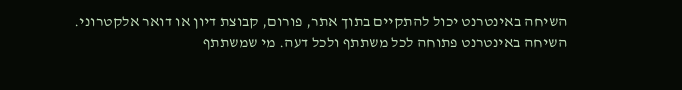השיחה באינטרנט יכול להתקיים בתוך אתר, פורום, קבוצת דיון או דואר אלקטרוני. השיחה באינטרנט פתוחה לכל משתתף ולכל דעה. מי שמשתתף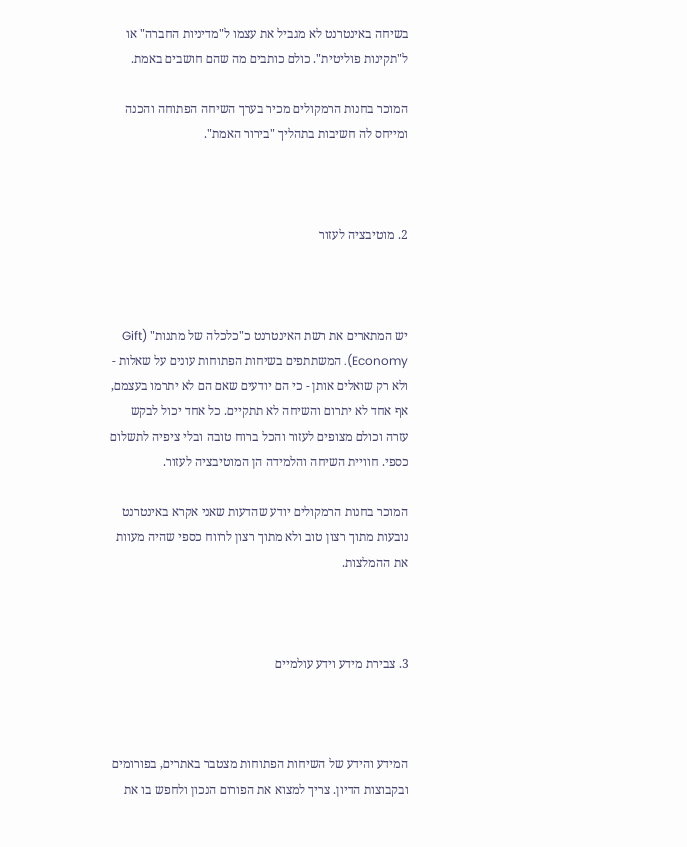בשיחה באינטרנט לא מגביל את עצמו ל"מדיניות החברה" או ל"תקינות פוליטית". כולם כותבים מה שהם חושבים באמת.

המוכר בחנות הרמקולים מכיר בערך השיחה הפתוחה והכנה ומייחס לה חשיבות בתהליך "בירור האמת".



2. מוטיבציה לעזור



יש המתארים את רשת האינטרנט כ"כלכלה של מתנות" (Gift Economy). המשתתפים בשיחות הפתוחות עונים על שאלות - ולא רק שואלים אותן - כי הם יודעים שאם הם לא יתרמו בעצמם, אף אחד לא יתרום והשיחה לא תתקיים. כל אחד יכול לבקש עזרה וכולם מצופים לעזור והכל ברוח טובה ובלי ציפיה לתשלום כספי. חוויית השיחה והלמידה הן המוטיבציה לעזור.

המוכר בחנות הרמקולים יודע שהדעות שאני אקרא באינטרנט נובעות מתוך רצון טוב ולא מתוך רצון לרווח כספי שהיה מעוות את ההמלצות.



3. צבירת מידע וידע עולמיים



המידע והידע של השיחות הפתוחות מצטבר באתרים, בפורומים ובקבוצות הדיון. צריך למצוא את הפורום הנכון ולחפש בו את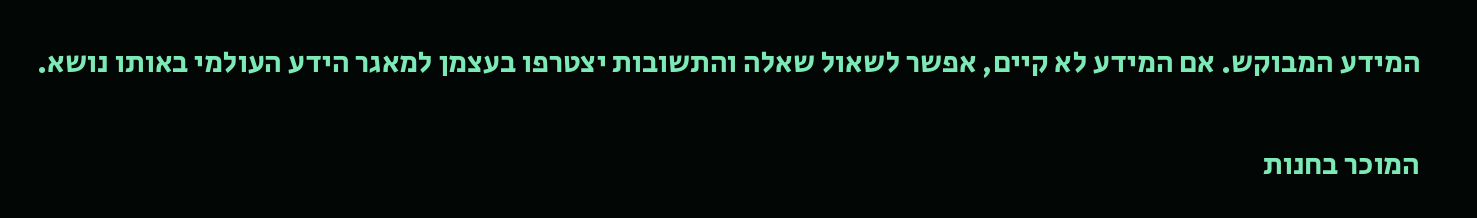המידע המבוקש. אם המידע לא קיים, אפשר לשאול שאלה והתשובות יצטרפו בעצמן למאגר הידע העולמי באותו נושא.

המוכר בחנות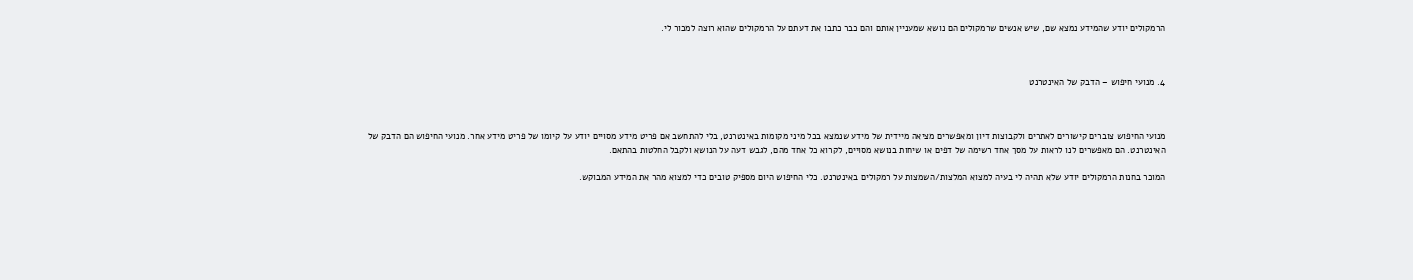הרמקולים יודע שהמידע נמצא שם, שיש אנשים שרמקולים הם נושא שמעניין אותם והם כבר כתבו את דעתם על הרמקולים שהוא רוצה למכור לי.



4. מנועי חיפוש – הדבק של האינטרנט



מנועי החיפוש צוברים קישורים לאתרים ולקבוצות דיון ומאפשרים מציאה מיידית של מידע שנמצא בכל מיני מקומות באינטרנט, בלי להתחשב אם פריט מידע מסויים יודע על קיומו של פריט מידע אחר. מנועי החיפוש הם הדבק של האינטרנט. הם מאפשרים לנו לראות על מסך אחד רשימה של דפים או שיחות בנושא מסויים, לקרוא כל אחד מהם, לגבש דעה על הנושא ולקבל החלטות בהתאם.

המוכר בחנות הרמקולים יודע שלא תהיה לי בעיה למצוא המלצות/השמצות על רמקולים באינטרנט. כלי החיפוש היום מספיק טובים כדי למצוא מהר את המידע המבוקש.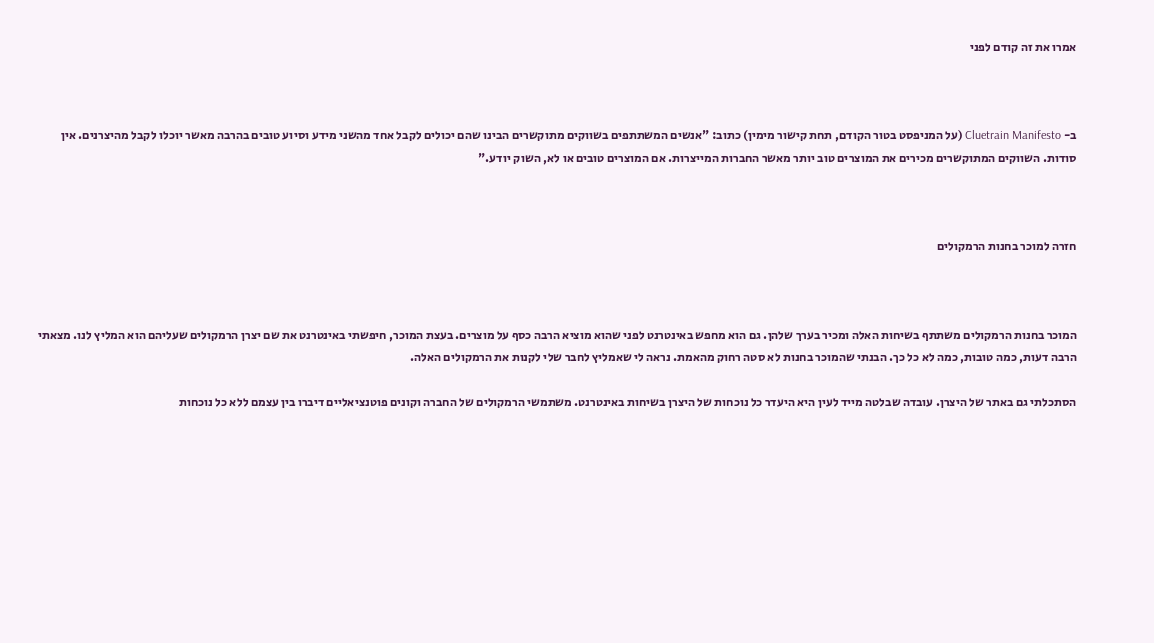אמרו את זה קודם לפני



ב- Cluetrain Manifesto (על המניפסט בטור הקודם, תחת קישור מימין) כתוב: "אנשים המשתתפים בשווקים מתוקשרים הבינו שהם יכולים לקבל אחד מהשני מידע וסיוע טובים בהרבה מאשר יוכלו לקבל מהיצרנים. אין סודות. השווקים המתוקשרים מכירים את המוצרים טוב יותר מאשר החברות המייצרות. אם המוצרים טובים או לא, השוק יודע."



חזרה למוכר בחנות הרמקולים



המוכר בחנות הרמקולים משתתף בשיחות האלה ומכיר בערך שלהן. גם הוא מחפש באינטרנט לפני שהוא מוציא הרבה כסף על מוצרים. בעצת המוכר, חיפשתי באינטרנט את שם יצרן הרמקולים שעליהם הוא המליץ לנו. מצאתי הרבה דעות, כמה טובות, כמה לא כל כך. הבנתי שהמוכר בחנות לא סטה רחוק מהאמת. נראה לי שאמליץ לחבר שלי לקנות את הרמקולים האלה.

הסתכלתי גם באתר של היצרן. עובדה שבלטה מייד לעין היא היעדר כל נוכחות של היצרן בשיחות באינטרנט. משתמשי הרמקולים של החברה וקונים פוטנציאליים דיברו בין עצמם ללא כל נוכחות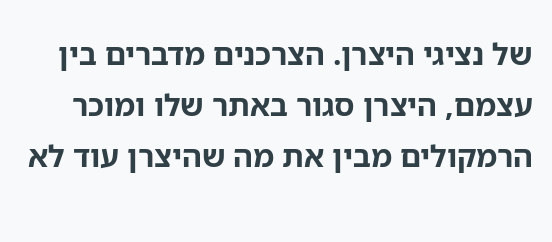של נציגי היצרן. הצרכנים מדברים בין עצמם, היצרן סגור באתר שלו ומוכר הרמקולים מבין את מה שהיצרן עוד לא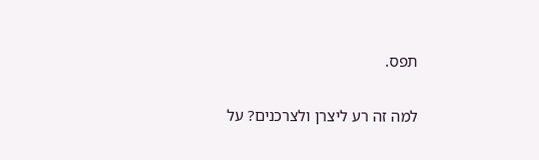תפס.

למה זה רע ליצרן ולצרכנים? על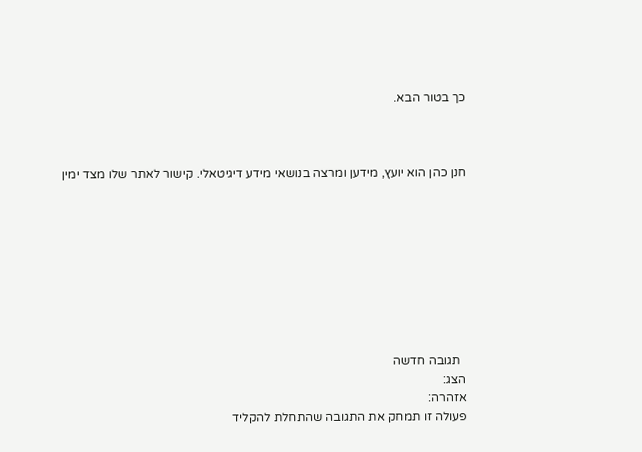כך בטור הבא.



חנן כהן הוא יועץ, מידען ומרצה בנושאי מידע דיגיטאלי. קישור לאתר שלו מצד ימין









  תגובה חדשה
הצג:
אזהרה:
פעולה זו תמחק את התגובה שהתחלת להקליד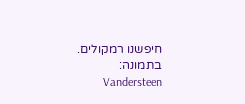חיפשנו רמקולים. בתמונה: Vandersteen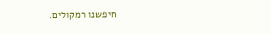חיפשנו רמקולים.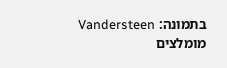בתמונה: Vandersteen
מומלצים